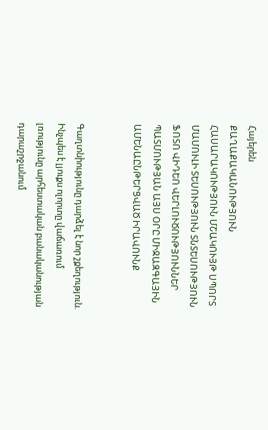Հայերեն
ՔԱՂԱՔԱԿԱՆՈՒԹՅՈՒՆ ՀԱՍԱՐԱԿՈՒԹՅՈՒՆ ՄՇԱԿՈՒՅԹ ՍՊՈՐՏ ՄԱՄՈՒԼԻ ՏԵՍՈՒԹՅՈՒՆ ՏՆՏԵՍՈՒԹՅՈՒՆ ՖՈՏՈ ՎԻԴԵՈ ՎԵՐԼՈՒԾՈՒԹՅՈՒՆՆԵՐ ՊԱՏՄՈՒԹՅԱՆ ԱՅՍ ՕՐԸ ՄԻՋԱԶԳԱՅԻՆ ԱՄԵՆԱԸՆԹԵՐՑՎԱԾ ԻՐԱՎՈՒՆՔ


Գաղտնիությունը դարձել է նոր շքեղություն. Ինչպես է լյուքս ոլորտը վաճառում լռությունը արհեստական բանականության դարաշրջանում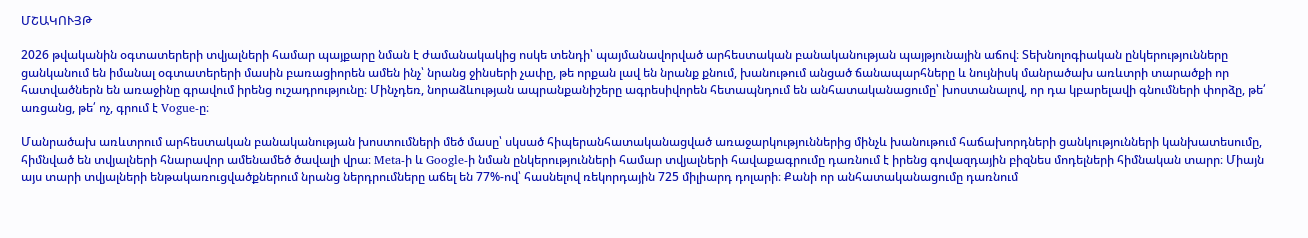ՄՇԱԿՈՒՅԹ

2026 թվականին օգտատերերի տվյալների համար պայքարը նման է ժամանակակից ոսկե տենդի՝ պայմանավորված արհեստական բանականության պայթյունային աճով։ Տեխնոլոգիական ընկերությունները ցանկանում են իմանալ օգտատերերի մասին բառացիորեն ամեն ինչ՝ նրանց ջինսերի չափը, թե որքան լավ են նրանք քնում, խանութում անցած ճանապարհները և նույնիսկ մանրածախ առևտրի տարածքի որ հատվածներն են առաջինը գրավում իրենց ուշադրությունը։ Մինչդեռ, նորաձևության ապրանքանիշերը ագրեսիվորեն հետապնդում են անհատականացումը՝ խոստանալով, որ դա կբարելավի գնումների փորձը, թե՛ առցանց, թե՛ ոչ, գրում է Vogue-ը։

Մանրածախ առևտրում արհեստական բանականության խոստումների մեծ մասը՝ սկսած հիպերանհատականացված առաջարկություններից մինչև խանութում հաճախորդների ցանկությունների կանխատեսումը, հիմնված են տվյալների հնարավոր ամենամեծ ծավալի վրա։ Meta-ի և Google-ի նման ընկերությունների համար տվյալների հավաքագրումը դառնում է իրենց գովազդային բիզնես մոդելների հիմնական տարր։ Միայն այս տարի տվյալների ենթակառուցվածքներում նրանց ներդրումները աճել են 77%-ով՝ հասնելով ռեկորդային 725 միլիարդ դոլարի։ Քանի որ անհատականացումը դառնում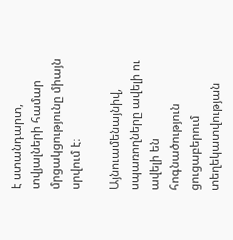է ստանդարտ, տվյալների համար մրցակցությունը միայն սրվում է։

Այնուամենայնիվ, սպառողները ավելի ու ավելի են հոգնածություն ցուցաբերում տեղեկատվության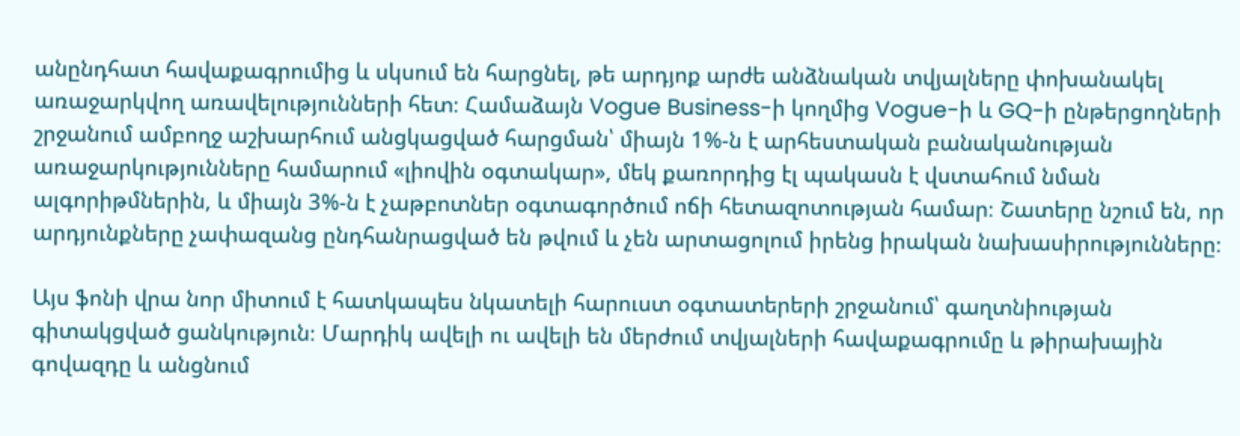անընդհատ հավաքագրումից և սկսում են հարցնել, թե արդյոք արժե անձնական տվյալները փոխանակել առաջարկվող առավելությունների հետ։ Համաձայն Vogue Business-ի կողմից Vogue-ի և GQ-ի ընթերցողների շրջանում ամբողջ աշխարհում անցկացված հարցման՝ միայն 1%-ն է արհեստական բանականության առաջարկությունները համարում «լիովին օգտակար», մեկ քառորդից էլ պակասն է վստահում նման ալգորիթմներին, և միայն 3%-ն է չաթբոտներ օգտագործում ոճի հետազոտության համար։ Շատերը նշում են, որ արդյունքները չափազանց ընդհանրացված են թվում և չեն արտացոլում իրենց իրական նախասիրությունները։

Այս ֆոնի վրա նոր միտում է հատկապես նկատելի հարուստ օգտատերերի շրջանում՝ գաղտնիության գիտակցված ցանկություն։ Մարդիկ ավելի ու ավելի են մերժում տվյալների հավաքագրումը և թիրախային գովազդը և անցնում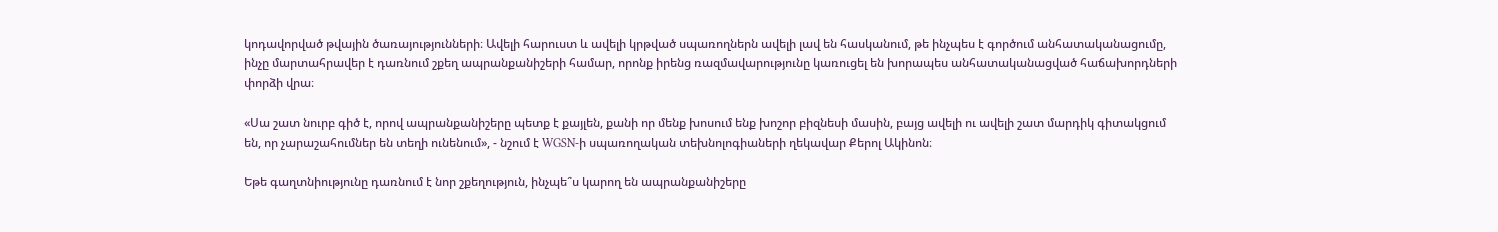կոդավորված թվային ծառայությունների։ Ավելի հարուստ և ավելի կրթված սպառողներն ավելի լավ են հասկանում, թե ինչպես է գործում անհատականացումը, ինչը մարտահրավեր է դառնում շքեղ ապրանքանիշերի համար, որոնք իրենց ռազմավարությունը կառուցել են խորապես անհատականացված հաճախորդների փորձի վրա։

«Սա շատ նուրբ գիծ է, որով ապրանքանիշերը պետք է քայլեն, քանի որ մենք խոսում ենք խոշոր բիզնեսի մասին, բայց ավելի ու ավելի շատ մարդիկ գիտակցում են, որ չարաշահումներ են տեղի ունենում», - նշում է WGSN-ի սպառողական տեխնոլոգիաների ղեկավար Քերոլ Ակինոն։

Եթե գաղտնիությունը դառնում է նոր շքեղություն, ինչպե՞ս կարող են ապրանքանիշերը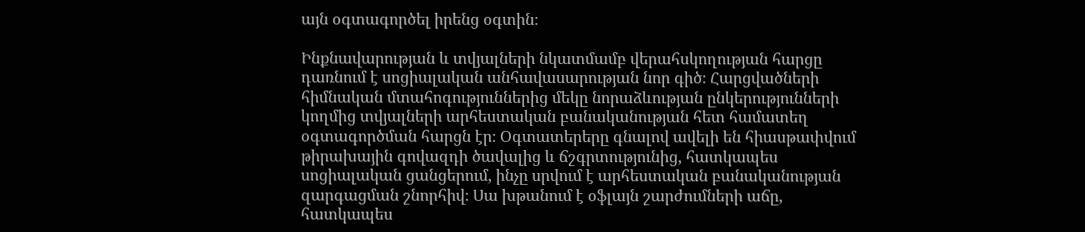այն օգտագործել իրենց օգտին։

Ինքնավարության և տվյալների նկատմամբ վերահսկողության հարցը դառնում է սոցիալական անհավասարության նոր գիծ։ Հարցվածների հիմնական մտահոգություններից մեկը նորաձևության ընկերությունների կողմից տվյալների արհեստական բանականության հետ համատեղ օգտագործման հարցն էր։ Օգտատերերը գնալով ավելի են հիասթափվում թիրախային գովազդի ծավալից և ճշգրտությունից, հատկապես սոցիալական ցանցերում, ինչը սրվում է արհեստական բանականության զարգացման շնորհիվ։ Սա խթանում է օֆլայն շարժումների աճը, հատկապես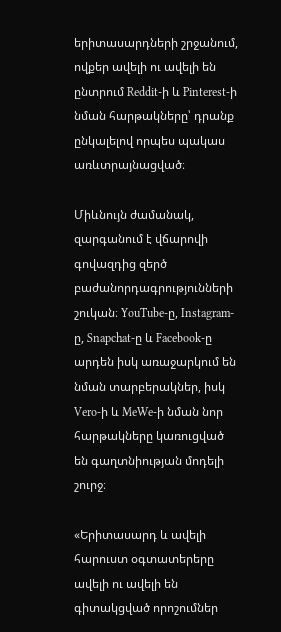երիտասարդների շրջանում, ովքեր ավելի ու ավելի են ընտրում Reddit-ի և Pinterest-ի նման հարթակները՝ դրանք ընկալելով որպես պակաս առևտրայնացված։

Միևնույն ժամանակ, զարգանում է վճարովի գովազդից զերծ բաժանորդագրությունների շուկան։ YouTube-ը, Instagram-ը, Snapchat-ը և Facebook-ը արդեն իսկ առաջարկում են նման տարբերակներ, իսկ Vero-ի և MeWe-ի նման նոր հարթակները կառուցված են գաղտնիության մոդելի շուրջ։

«Երիտասարդ և ավելի հարուստ օգտատերերը ավելի ու ավելի են գիտակցված որոշումներ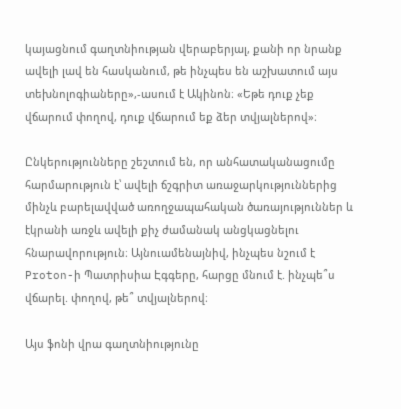կայացնում գաղտնիության վերաբերյալ, քանի որ նրանք ավելի լավ են հասկանում, թե ինչպես են աշխատում այս տեխնոլոգիաները»,-ասում է Ակինոն։ «Եթե դուք չեք վճարում փողով, դուք վճարում եք ձեր տվյալներով»։

Ընկերությունները շեշտում են, որ անհատականացումը հարմարություն է՝ ավելի ճշգրիտ առաջարկություններից մինչև բարելավված առողջապահական ծառայություններ և էկրանի առջև ավելի քիչ ժամանակ անցկացնելու հնարավորություն։ Այնուամենայնիվ, ինչպես նշում է Proton-ի Պատրիսիա Էգգերը, հարցը մնում է. ինչպե՞ս վճարել. փողով, թե՞ տվյալներով։

Այս ֆոնի վրա գաղտնիությունը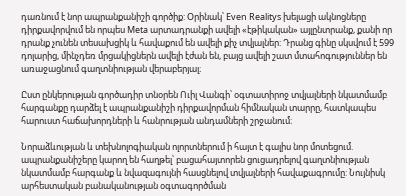դառնում է նոր ապրանքանիշի գործիք: Օրինակ՝ Even Realitys խելացի ակնոցները դիրքավորվում են որպես Meta արտադրանքի ավելի «էթիկական» այլընտրանք, քանի որ դրանք չունեն տեսախցիկ և հավաքում են ավելի քիչ տվյալներ: Դրանց գինը սկսվում է 599 դոլարից, մինչդեռ մրցակիցներն ավելի էժան են, բայց ավելի շատ մտահոգություններ են առաջացնում գաղտնիության վերաբերյալ։

Ըստ ընկերության գործադիր տնօրեն Ուիլ Վանգի՝ օգտատիրոջ տվյալների նկատմամբ հարգանքը դարձել է ապրանքանիշի դիրքավորման հիմնական տարրը, հատկապես հարուստ հաճախորդների և հանրության անդամների շրջանում։

Նորաձևության և տեխնոլոգիական ոլորտներում ի հայտ է գալիս նոր մոտեցում. ապրանքանիշերը կարող են հաղթել՝ բացահայտորեն ցուցադրելով գաղտնիության նկատմամբ հարգանք և նվազագույնի հասցնելով տվյալների հավաքագրումը: Նույնիսկ արհեստական բանականության օգտագործման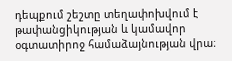դեպքում շեշտը տեղափոխվում է թափանցիկության և կամավոր օգտատիրոջ համաձայնության վրա։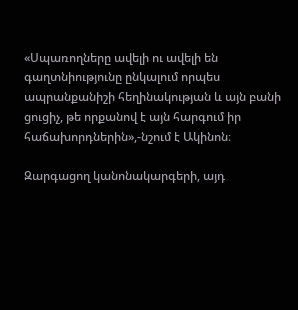«Սպառողները ավելի ու ավելի են գաղտնիությունը ընկալում որպես ապրանքանիշի հեղինակության և այն բանի ցուցիչ, թե որքանով է այն հարգում իր հաճախորդներին»,-նշում է Ակինոն։

Զարգացող կանոնակարգերի, այդ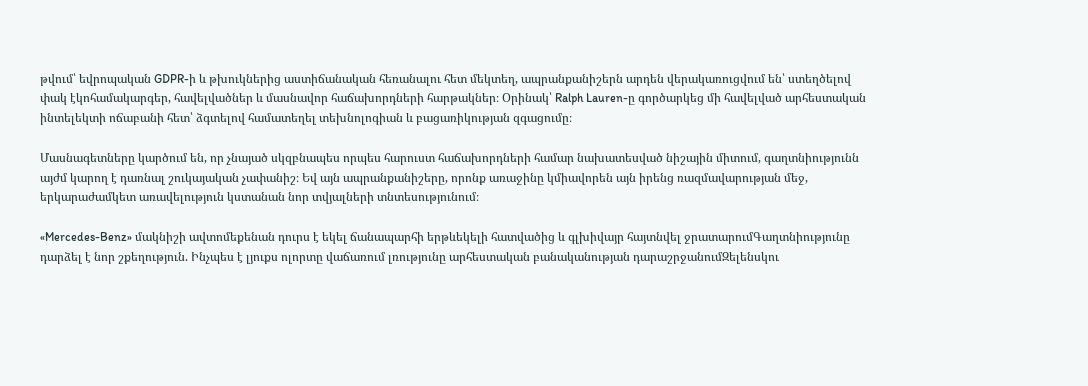թվում՝ եվրոպական GDPR-ի և թխուկներից աստիճանական հեռանալու հետ մեկտեղ, ապրանքանիշերն արդեն վերակառուցվում են՝ ստեղծելով փակ էկոհամակարգեր, հավելվածներ և մասնավոր հաճախորդների հարթակներ։ Օրինակ՝ Ralph Lauren-ը գործարկեց մի հավելված արհեստական ինտելեկտի ոճաբանի հետ՝ ձգտելով համատեղել տեխնոլոգիան և բացառիկության զգացումը։

Մասնագետները կարծում են, որ չնայած սկզբնապես որպես հարուստ հաճախորդների համար նախատեսված նիշային միտում, գաղտնիությունն այժմ կարող է դառնալ շուկայական չափանիշ։ Եվ այն ապրանքանիշերը, որոնք առաջինը կմիավորեն այն իրենց ռազմավարության մեջ, երկարաժամկետ առավելություն կստանան նոր տվյալների տնտեսությունում։

«Mercedes-Benz» մակնիշի ավտոմեքենան դուրս է եկել ճանապարհի երթևեկելի հատվածից և գլխիվայր հայտնվել ջրատարումԳաղտնիությունը դարձել է նոր շքեղություն. Ինչպես է լյուքս ոլորտը վաճառում լռությունը արհեստական բանականության դարաշրջանումԶելենսկու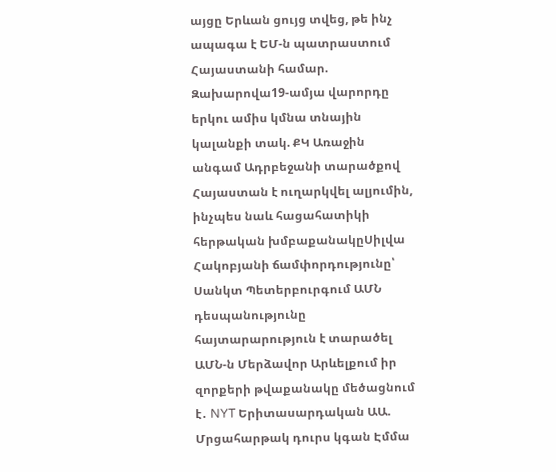այցը Երևան ցույց տվեց, թե ինչ ապագա է ԵՄ-ն պատրաստում Հայաստանի համար. Զախարովա19-ամյա վարորդը երկու ամիս կմնա տնային կալանքի տակ. ՔԿ Առաջին անգամ Ադրբեջանի տարածքով Հայաստան է ուղարկվել ալյումին, ինչպես նաև հացահատիկի հերթական խմբաքանակըՍիլվա Հակոբյանի ճամփորդությունը՝ Սանկտ Պետերբուրգում ԱՄՆ դեսպանությունը հայտարարություն է տարածել ԱՄՆ-ն Մերձավոր Արևելքում իր զորքերի թվաքանակը մեծացնում է․ NYT Երիտասարդական ԱԱ. Մրցահարթակ դուրս կգան Էմմա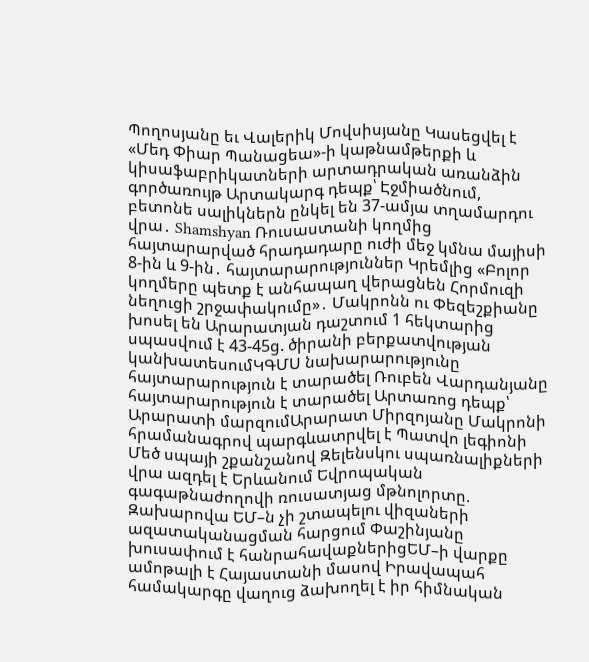Պողոսյանը եւ Վալերիկ Մովսիսյանը Կասեցվել է «Մեդ Փիար Պանացեա»-ի կաթնամթերքի և կիսաֆաբրիկատների արտադրական առանձին գործառույթ Արտակարգ դեպք՝ Էջմիածնում, բետոնե սալիկներն ընկել են 37-ամյա տղամարդու վրա․ Shamshyan Ռուսաստանի կողմից հայտարարված հրադադարը ուժի մեջ կմնա մայիսի 8-ին և 9-ին․ հայտարարություններ Կրեմլից «Բոլոր կողմերը պետք է անհապաղ վերացնեն Հորմուզի նեղուցի շրջափակումը»․ Մակրոնն ու Փեզեշքիանը խոսել են Արարատյան դաշտում 1 հեկտարից սպասվում է 43-45ց. ծիրանի բերքատվության կանխատեսումԿԳՄՍ նախարարությունը հայտարարություն է տարածել Ռուբեն Վարդանյանը հայտարարություն է տարածել Արտառոց դեպք՝ Արարատի մարզումԱրարատ Միրզոյանը Մակրոնի հրամանագրով պարգևատրվել է Պատվո լեգիոնի Մեծ սպայի շքանշանով Զելենսկու սպառնալիքների վրա ազդել է Երևանում Եվրոպական գագաթնաժողովի ռուսատյաց մթնոլորտը. Զախարովա ԵՄ–ն չի շտապելու վիզաների ազատականացման հարցում Փաշինյանը խուսափում է հանրահավաքներիցԵՄ–ի վարքը ամոթալի է Հայաստանի մասով Իրավապահ համակարգը վաղուց ձախողել է իր հիմնական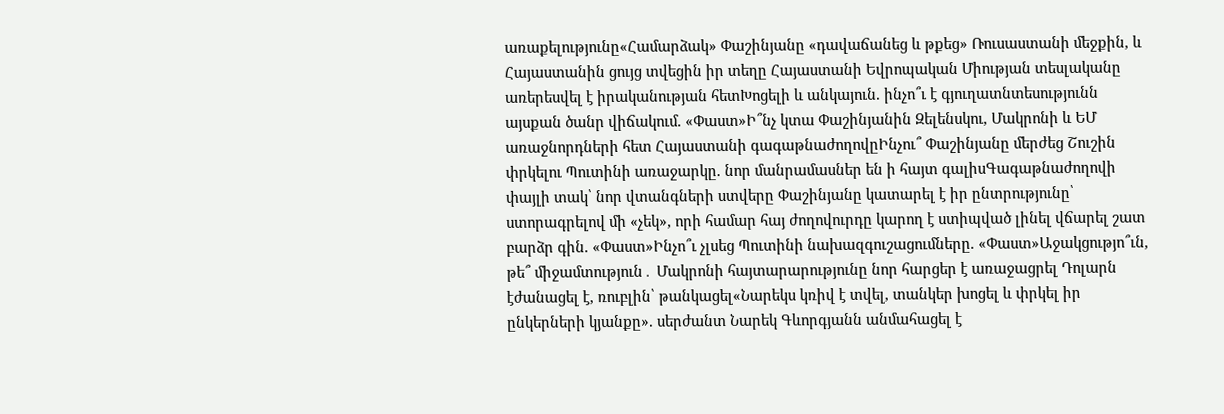առաքելությունը«Համարձակ» Փաշինյանը «դավաճանեց և թքեց» Ռուսաստանի մեջքին, և Հայաստանին ցույց տվեցին իր տեղը Հայաստանի Եվրոպական Միության տեսլականը առերեսվել է իրականության հետԽոցելի և անկայուն. ինչո՞ւ է գյուղատնտեսությունն այսքան ծանր վիճակում. «Փաստ»Ի՞նչ կտա Փաշինյանին Զելենսկու, Մակրոնի և ԵՄ առաջնորդների հետ Հայաստանի գագաթնաժողովըԻնչու՞ Փաշինյանը մերժեց Շուշին փրկելու Պուտինի առաջարկը. նոր մանրամասներ են ի հայտ գալիսԳագաթնաժողովի փայլի տակ՝ նոր վտանգների ստվերը Փաշինյանը կատարել է իր ընտրությունը՝ ստորագրելով մի «չեկ», որի համար հայ ժողովուրդը կարող է ստիպված լինել վճարել շատ բարձր գին. «Փաստ»Ինչո՞ւ չլսեց Պուտինի նախազգուշացումները. «Փաստ»Աջակցությո՞ւն, թե՞ միջամտություն․ Մակրոնի հայտարարությունը նոր հարցեր է առաջացրել Դոլարն էժանացել է, ռուբլին՝ թանկացել«Նարեկս կռիվ է տվել, տանկեր խոցել և փրկել իր ընկերների կյանքը». սերժանտ Նարեկ Գևորգյանն անմահացել է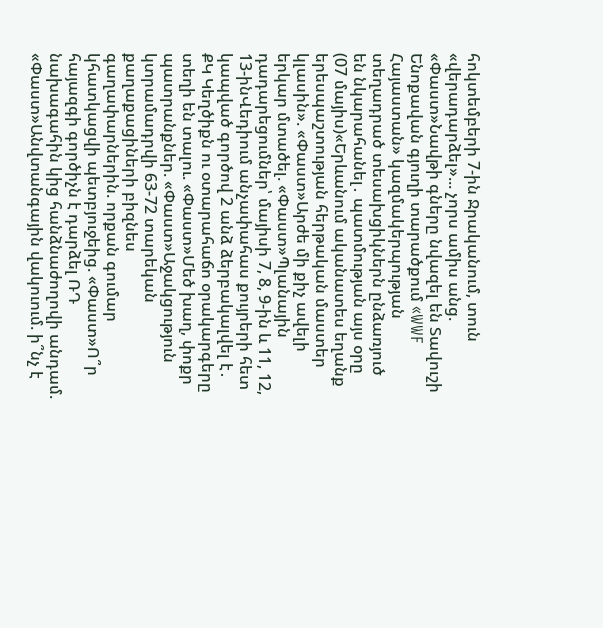հոկտեմբերի 7-ին Ջրականում, տուն «վերադարձել»... չորս ամիս անց. «Փաստ»Նավթի գները նվազել են Տավուշի Ենոքավան գյուղի տարածքում «WWF Հայաստան» կազմակերպության տեղադրած տեսախցիկներն ընձառյուծ են նկարահանել․ պատմության այս օրը (07 մայիս)«Երևանում ականատես եղանք երեսպաշտության հերթական մաստեր կլասին». «Փաստ»Արժե մի քիչ ավելի երկար մտածել. «Փաստ»Պլանային դադարեցումներ՝ մայիսի 7, 8, 9-ին և 11, 12, 13-ինՎեդիում անչափահաս քույրերի հետ կապված գործով 2 անձ ձերբակալվել է․ ՔԿ Կեղծիքն ու օտարահաճո օրակարգերը տեղի են տալու. «Փաստ»Մեծ խաղ, փոքր պատրանքներ. «Փաստ»Աջակցություն կտրամադրվի 63-72 տարեկան քաղաքացիների բիզնես գաղափարներին. որքան գումար կհատկացվի պետբյուջեից. «Փաստ»Ո՞ր հայազգի գործիչն է դարձել ՌԴ նախագահին կից հանձնաժողովի անդամ. «Փաստ»Անվտանգային վակուում. ի՞նչ է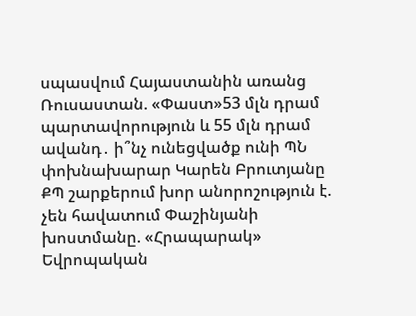սպասվում Հայաստանին առանց Ռուսաստան. «Փաստ»53 մլն դրամ պարտավորություն և 55 մլն դրամ ավանդ․ ի՞նչ ունեցվածք ունի ՊՆ փոխնախարար Կարեն Բրուտյանը ՔՊ շարքերում խոր անորոշություն է. չեն հավատում Փաշինյանի խոստմանը. «Հրապարակ» Եվրոպական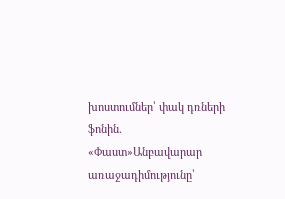խոստումներ՝ փակ դռների ֆոնին. «Փաստ»Անբավարար առաջադիմությունը՝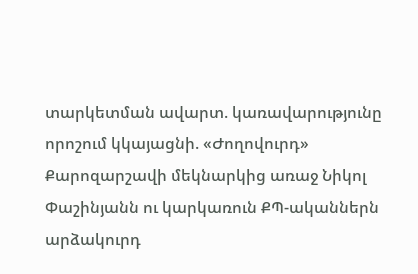տարկետման ավարտ. կառավարությունը որոշում կկայացնի. «Ժողովուրդ» Քարոզարշավի մեկնարկից առաջ Նիկոլ Փաշինյանն ու կարկառուն ՔՊ-ականներն արձակուրդ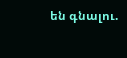են գնալու.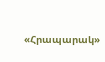«Հրապարակ»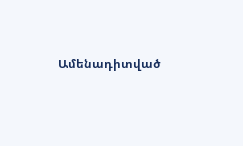Ամենադիտված